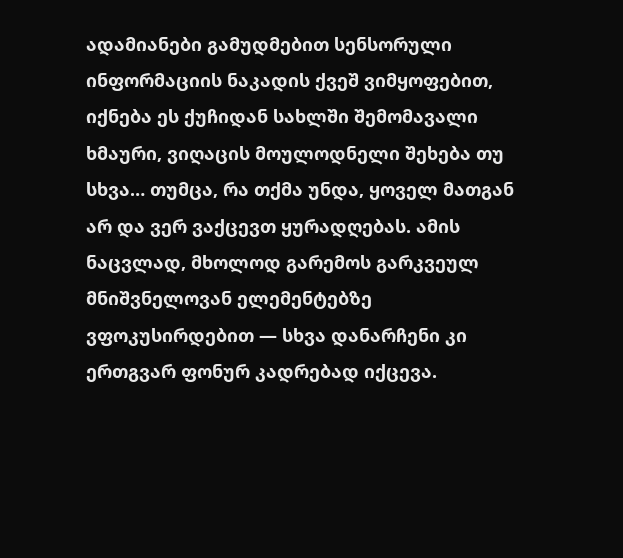ადამიანები გამუდმებით სენსორული ინფორმაციის ნაკადის ქვეშ ვიმყოფებით, იქნება ეს ქუჩიდან სახლში შემომავალი ხმაური, ვიღაცის მოულოდნელი შეხება თუ სხვა… თუმცა, რა თქმა უნდა, ყოველ მათგან არ და ვერ ვაქცევთ ყურადღებას. ამის ნაცვლად, მხოლოდ გარემოს გარკვეულ მნიშვნელოვან ელემენტებზე ვფოკუსირდებით — სხვა დანარჩენი კი ერთგვარ ფონურ კადრებად იქცევა.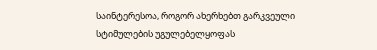საინტერესოა, როგორ ახერხებთ გარკვეული სტიმულების უგულებელყოფას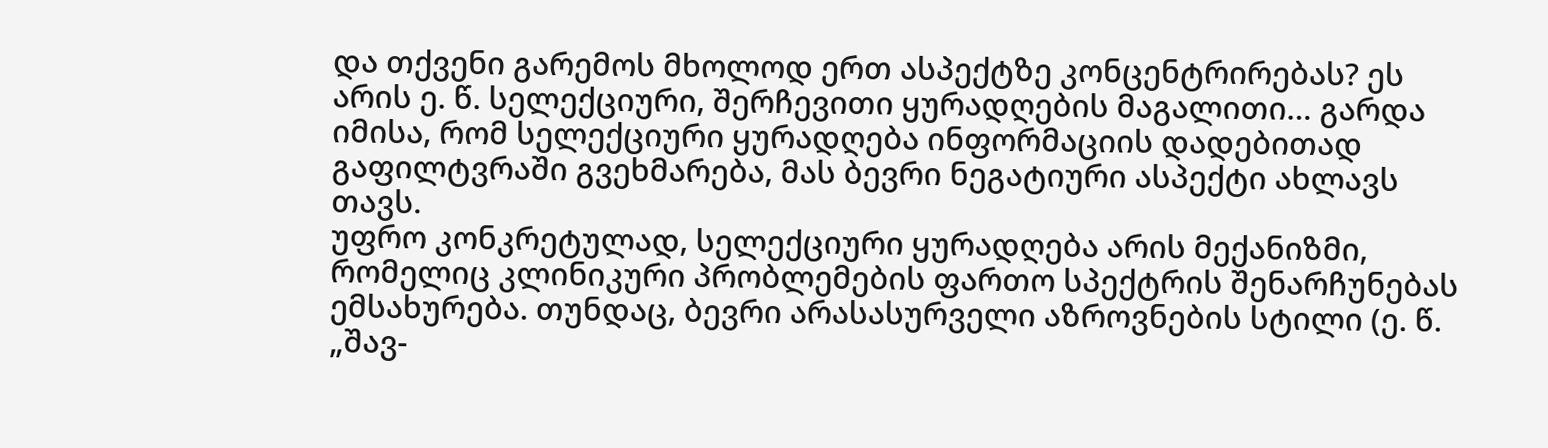და თქვენი გარემოს მხოლოდ ერთ ასპექტზე კონცენტრირებას? ეს არის ე. წ. სელექციური, შერჩევითი ყურადღების მაგალითი… გარდა იმისა, რომ სელექციური ყურადღება ინფორმაციის დადებითად გაფილტვრაში გვეხმარება, მას ბევრი ნეგატიური ასპექტი ახლავს თავს.
უფრო კონკრეტულად, სელექციური ყურადღება არის მექანიზმი, რომელიც კლინიკური პრობლემების ფართო სპექტრის შენარჩუნებას ემსახურება. თუნდაც, ბევრი არასასურველი აზროვნების სტილი (ე. წ. „შავ-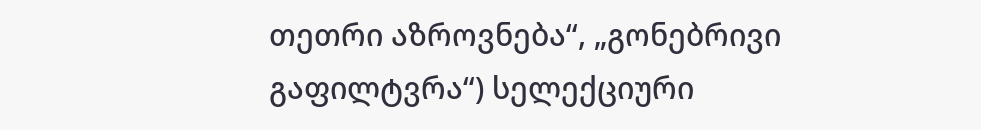თეთრი აზროვნება“, „გონებრივი გაფილტვრა“) სელექციური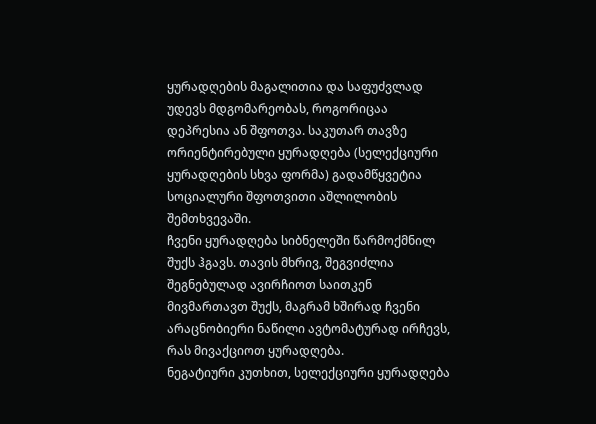ყურადღების მაგალითია და საფუძვლად უდევს მდგომარეობას, როგორიცაა დეპრესია ან შფოთვა. საკუთარ თავზე ორიენტირებული ყურადღება (სელექციური ყურადღების სხვა ფორმა) გადამწყვეტია სოციალური შფოთვითი აშლილობის შემთხვევაში.
ჩვენი ყურადღება სიბნელეში წარმოქმნილ შუქს ჰგავს. თავის მხრივ, შეგვიძლია შეგნებულად ავირჩიოთ საითკენ მივმართავთ შუქს, მაგრამ ხშირად ჩვენი არაცნობიერი ნაწილი ავტომატურად ირჩევს, რას მივაქციოთ ყურადღება.
ნეგატიური კუთხით, სელექციური ყურადღება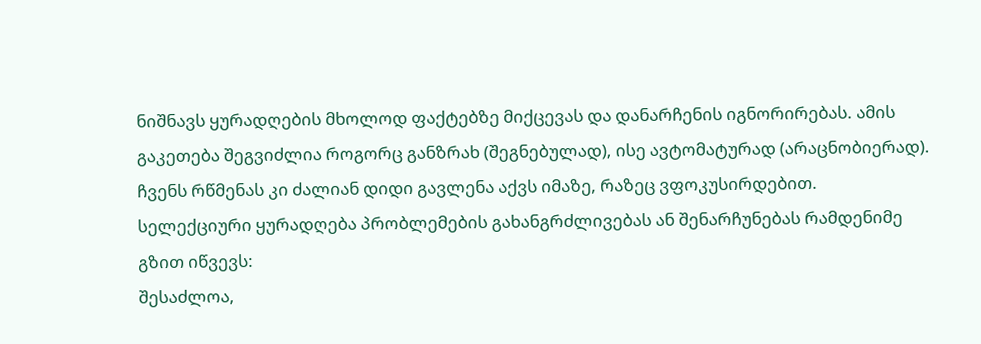ნიშნავს ყურადღების მხოლოდ ფაქტებზე მიქცევას და დანარჩენის იგნორირებას. ამის გაკეთება შეგვიძლია როგორც განზრახ (შეგნებულად), ისე ავტომატურად (არაცნობიერად). ჩვენს რწმენას კი ძალიან დიდი გავლენა აქვს იმაზე, რაზეც ვფოკუსირდებით.
სელექციური ყურადღება პრობლემების გახანგრძლივებას ან შენარჩუნებას რამდენიმე გზით იწვევს:
შესაძლოა,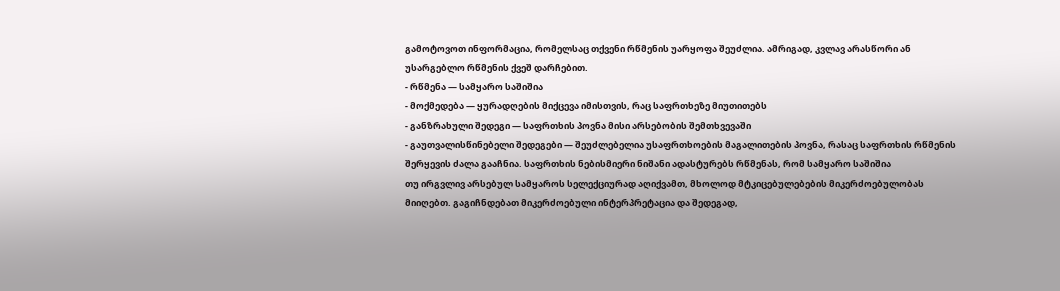გამოტოვოთ ინფორმაცია, რომელსაც თქვენი რწმენის უარყოფა შეუძლია. ამრიგად, კვლავ არასწორი ან უსარგებლო რწმენის ქვეშ დარჩებით.
- რწმენა — სამყარო საშიშია
- მოქმედება — ყურადღების მიქცევა იმისთვის, რაც საფრთხეზე მიუთითებს
- განზრახული შედეგი — საფრთხის პოვნა მისი არსებობის შემთხვევაში
- გაუთვალისწინებელი შედეგები — შეუძლებელია უსაფრთხოების მაგალითების პოვნა, რასაც საფრთხის რწმენის შერყევის ძალა გააჩნია. საფრთხის ნებისმიერი ნიშანი ადასტურებს რწმენას, რომ სამყარო საშიშია
თუ ირგვლივ არსებულ სამყაროს სელექციურად აღიქვამთ, მხოლოდ მტკიცებულებების მიკერძოებულობას მიიღებთ. გაგიჩნდებათ მიკერძოებული ინტერპრეტაცია და შედეგად,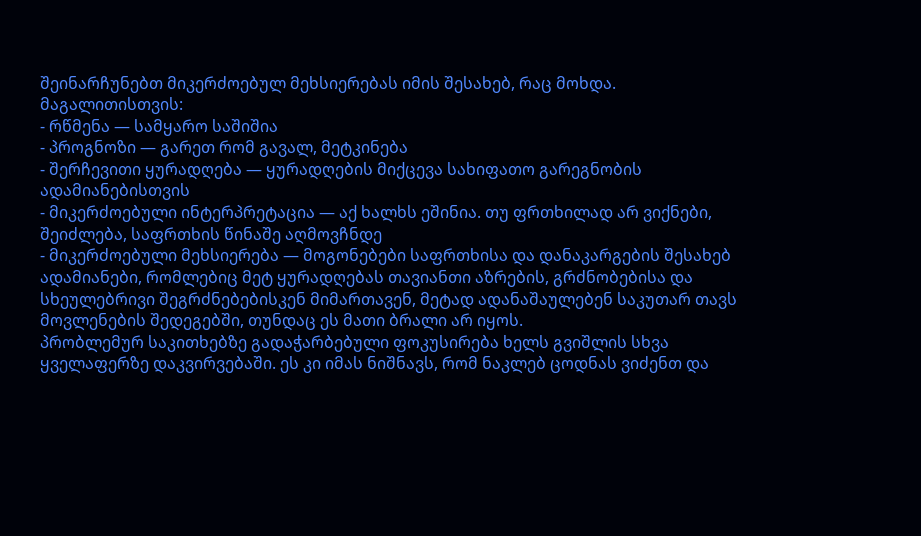შეინარჩუნებთ მიკერძოებულ მეხსიერებას იმის შესახებ, რაც მოხდა. მაგალითისთვის:
- რწმენა — სამყარო საშიშია
- პროგნოზი — გარეთ რომ გავალ, მეტკინება
- შერჩევითი ყურადღება — ყურადღების მიქცევა სახიფათო გარეგნობის ადამიანებისთვის
- მიკერძოებული ინტერპრეტაცია — აქ ხალხს ეშინია. თუ ფრთხილად არ ვიქნები, შეიძლება, საფრთხის წინაშე აღმოვჩნდე
- მიკერძოებული მეხსიერება — მოგონებები საფრთხისა და დანაკარგების შესახებ
ადამიანები, რომლებიც მეტ ყურადღებას თავიანთი აზრების, გრძნობებისა და სხეულებრივი შეგრძნებებისკენ მიმართავენ, მეტად ადანაშაულებენ საკუთარ თავს მოვლენების შედეგებში, თუნდაც ეს მათი ბრალი არ იყოს.
პრობლემურ საკითხებზე გადაჭარბებული ფოკუსირება ხელს გვიშლის სხვა ყველაფერზე დაკვირვებაში. ეს კი იმას ნიშნავს, რომ ნაკლებ ცოდნას ვიძენთ და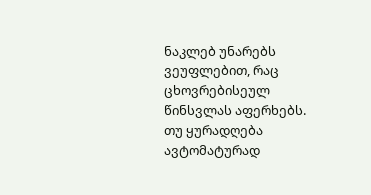ნაკლებ უნარებს ვეუფლებით, რაც ცხოვრებისეულ წინსვლას აფერხებს.
თუ ყურადღება ავტომატურად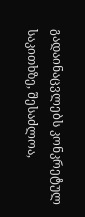გადაინაცვლებს კონკრეტულ საკითხზე, შესაძლოა,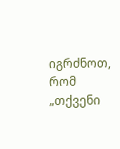იგრძნოთ, რომ „თქვენი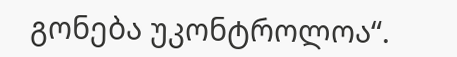გონება უკონტროლოა“.